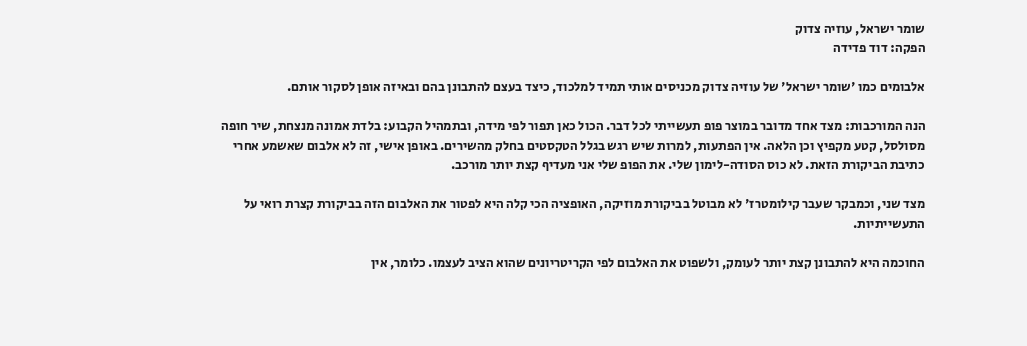שומר ישראל, עוזיה צדוק
הפקה: דוד פדידה

אלבומים כמו 'שומר ישראל' של עוזיה צדוק מכניסים אותי תמיד למלכוד, כיצד בעצם להתבונן בהם ובאיזה אופן לסקור אותם.

הנה המורכבות: מצד אחד מדובר במוצר פופ תעשייתי לכל דבר. הכול כאן תפור לפי מידה, ובתמהיל הקבוע: בלדת אמונה מנצחת, שיר חופה מסולסל, קטע מקפיץ וכן הלאה. אין הפתעות, למרות שיש רגש בגלל הטקסטים בחלק מהשירים. באופן אישי, זה לא אלבום שאשמע אחרי כתיבת הביקורת הזאת. לא כוס הסודה-לימון שלי. את הפופ שלי אני מעדיף קצת יותר מורכב.

מצד שני, וכמבקר שעבר קילומטרז' לא מבוטל בביקורת מוזיקה, האופציה הכי קלה היא לפטור את האלבום הזה בביקורת קצרת רואי על התעשייתיות.

החוכמה היא להתבונן קצת יותר לעומק, ולשפוט את האלבום לפי הקריטריונים שהוא הציב לעצמו. כלומר, אין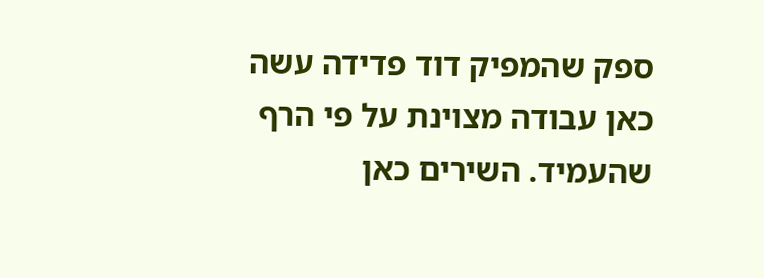ספק שהמפיק דוד פדידה עשה כאן עבודה מצוינת על פי הרף שהעמיד. השירים כאן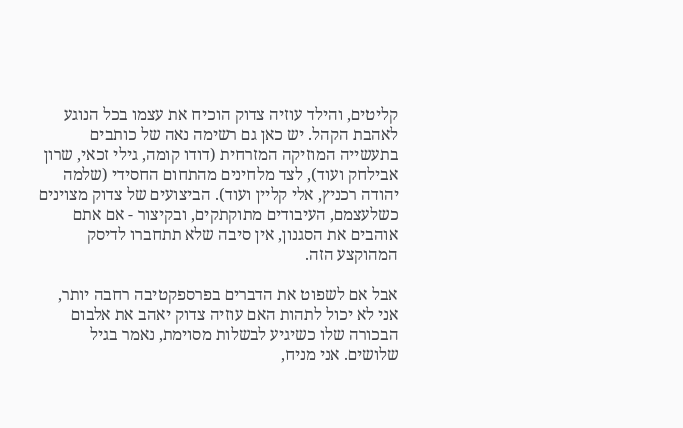קליטים, והילד עוזיה צדוק הוכיח את עצמו בכל הנוגע לאהבת הקהל. יש כאן גם רשימה נאה של כותבים בתעשייה המוזיקה המזרחית (דודו קומה, גילי זכאי, שרון אבילחק ועוד), לצד מלחינים מהתחום החסידי (שלמה יהודה רכניץ, אלי קליין ועוד). הביצועים של צדוק מצוינים כשלעצמם, העיבודים מתוקתקים, ובקיצור - אם אתם אוהבים את הסגנון, אין סיבה שלא תתחברו לדיסק המהוקצע הזה.

אבל אם לשפוט את הדברים בפרספקטיבה רחבה יותר, אני לא יכול לתהות האם עוזיה צדוק יאהב את אלבום הבכורה שלו כשיגיע לבשלות מסוימת, נאמר בגיל שלושים. אני מניח,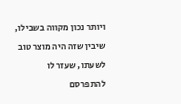ויותר נכון מקווה בשבילו, שיבין שזה היה מוצר טוב לשעתו, שעזר לו להתפרסם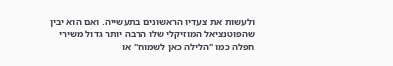ולעשות את צעדיו הראשונים בתעשייה. ואם הוא יבין שהפוטנציאל המוזיקלי שלו הרבה יותר גדול משירי חפלה כמו "הלילה כאן לשמוח" או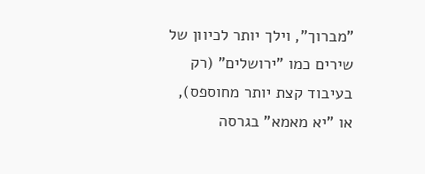"מברוך", וילך יותר לכיוון של שירים כמו "ירושלים" (רק בעיבוד קצת יותר מחוספס), או "יא מאמא" בגרסה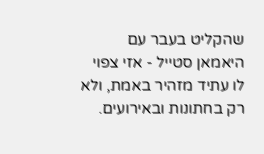שהקליט בעבר עם היאמאן סטייל - אזי צפוי לו עתיד מזהיר באמת, ולא רק בחתונות ובאירועים.